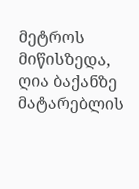მეტროს მიწისზედა, ღია ბაქანზე მატარებლის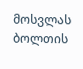მოსვლას ბოლთის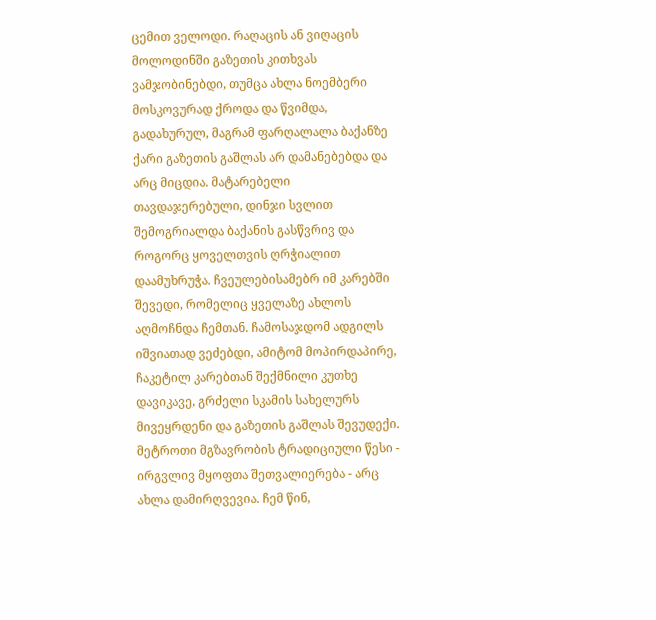ცემით ველოდი. რაღაცის ან ვიღაცის მოლოდინში გაზეთის კითხვას ვამჯობინებდი, თუმცა ახლა ნოემბერი მოსკოვურად ქროდა და წვიმდა, გადახურულ, მაგრამ ფარღალალა ბაქანზე ქარი გაზეთის გაშლას არ დამანებებდა და არც მიცდია. მატარებელი თავდაჯერებული, დინჯი სვლით შემოგრიალდა ბაქანის გასწვრივ და როგორც ყოველთვის ღრჭიალით დაამუხრუჭა. ჩვეულებისამებრ იმ კარებში შევედი, რომელიც ყველაზე ახლოს აღმოჩნდა ჩემთან. ჩამოსაჯდომ ადგილს იშვიათად ვეძებდი, ამიტომ მოპირდაპირე, ჩაკეტილ კარებთან შექმნილი კუთხე დავიკავე, გრძელი სკამის სახელურს მივეყრდენი და გაზეთის გაშლას შევუდექი. მეტროთი მგზავრობის ტრადიციული წესი - ირგვლივ მყოფთა შეთვალიერება - არც ახლა დამირღვევია. ჩემ წინ,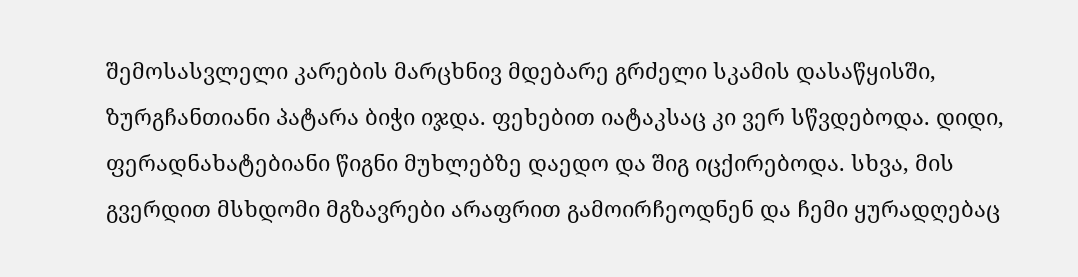შემოსასვლელი კარების მარცხნივ მდებარე გრძელი სკამის დასაწყისში, ზურგჩანთიანი პატარა ბიჭი იჯდა. ფეხებით იატაკსაც კი ვერ სწვდებოდა. დიდი, ფერადნახატებიანი წიგნი მუხლებზე დაედო და შიგ იცქირებოდა. სხვა, მის გვერდით მსხდომი მგზავრები არაფრით გამოირჩეოდნენ და ჩემი ყურადღებაც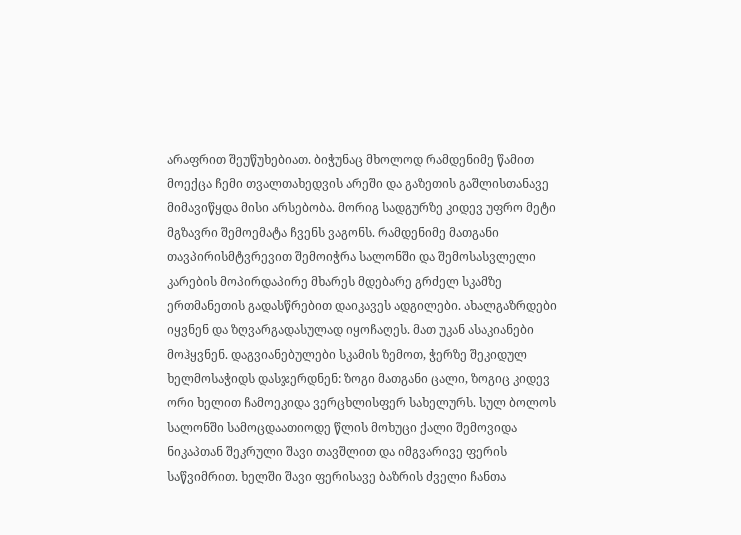არაფრით შეუწუხებიათ. ბიჭუნაც მხოლოდ რამდენიმე წამით მოექცა ჩემი თვალთახედვის არეში და გაზეთის გაშლისთანავე მიმავიწყდა მისი არსებობა. მორიგ სადგურზე კიდევ უფრო მეტი მგზავრი შემოემატა ჩვენს ვაგონს. რამდენიმე მათგანი თავპირისმტვრევით შემოიჭრა სალონში და შემოსასვლელი კარების მოპირდაპირე მხარეს მდებარე გრძელ სკამზე ერთმანეთის გადასწრებით დაიკავეს ადგილები. ახალგაზრდები იყვნენ და ზღვარგადასულად იყოჩაღეს. მათ უკან ასაკიანები მოჰყვნენ. დაგვიანებულები სკამის ზემოთ, ჭერზე შეკიდულ ხელმოსაჭიდს დასჯერდნენ: ზოგი მათგანი ცალი, ზოგიც კიდევ ორი ხელით ჩამოეკიდა ვერცხლისფერ სახელურს. სულ ბოლოს სალონში სამოცდაათიოდე წლის მოხუცი ქალი შემოვიდა ნიკაპთან შეკრული შავი თავშლით და იმგვარივე ფერის საწვიმრით. ხელში შავი ფერისავე ბაზრის ძველი ჩანთა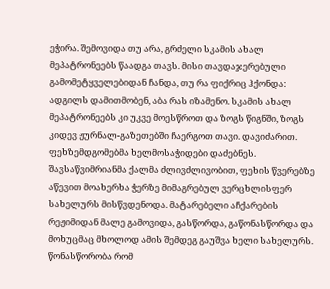ეჭირა. შემოვიდა თუ არა, გრძელი სკამის ახალ მეპატრონეებს წაადგა თავს. მისი თავდაჯერებული გამომეტყველებიდან ჩანდა, თუ რა ფიქრიც ჰქონდა: ადგილს დამითმობენ, აბა რას იზამენო. სკამის ახალ მეპატრონეებს კი უკვე მოესწროთ და ზოგს წიგნში, ზოგს კიდევ ჟურნალ-გაზეთებში ჩაერგოთ თავი. დავიძარით. ფეხზემდგომებმა ხელმოსაჭიდები დაძებნეს. შავსაწვიმრიანმა ქალმა ძლივძლივობით, ფეხის წვერებზე აწევით მოახერხა ჭერზე მიმაგრებულ ვერცხლისფერ სახელურს მისწვდენოდა. მატარებელი აჩქარების რეჟიმიდან მალე გამოვიდა, გასწორდა, გაწონასწორდა და მოხუცმაც მხოლოდ ამის შემდეგ გაუშვა ხელი სახელურს. წონასწორობა რომ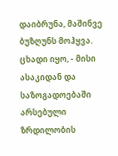დაიბრუნა, მაშინვე ბუზღუნს მოჰყვა. ცხადი იყო, - მისი ასაკიდან და საზოგადოებაში არსებული ზრდილობის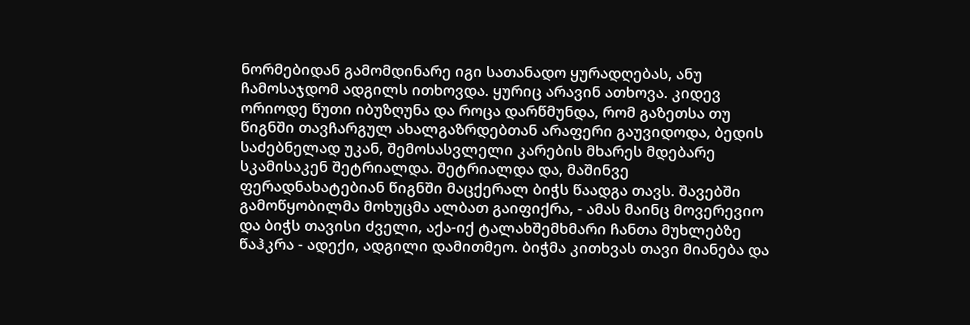ნორმებიდან გამომდინარე იგი სათანადო ყურადღებას, ანუ ჩამოსაჯდომ ადგილს ითხოვდა. ყურიც არავინ ათხოვა. კიდევ ორიოდე წუთი იბუზღუნა და როცა დარწმუნდა, რომ გაზეთსა თუ წიგნში თავჩარგულ ახალგაზრდებთან არაფერი გაუვიდოდა, ბედის საძებნელად უკან, შემოსასვლელი კარების მხარეს მდებარე სკამისაკენ შეტრიალდა. შეტრიალდა და, მაშინვე ფერადნახატებიან წიგნში მაცქერალ ბიჭს წაადგა თავს. შავებში გამოწყობილმა მოხუცმა ალბათ გაიფიქრა, - ამას მაინც მოვერევიო და ბიჭს თავისი ძველი, აქა-იქ ტალახშემხმარი ჩანთა მუხლებზე წაჰკრა - ადექი, ადგილი დამითმეო. ბიჭმა კითხვას თავი მიანება და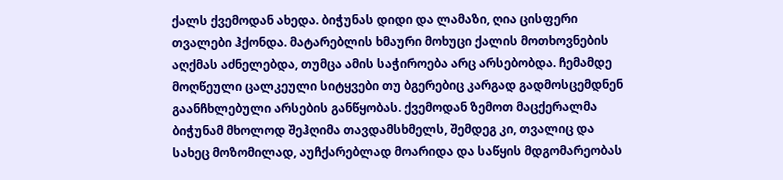ქალს ქვემოდან ახედა. ბიჭუნას დიდი და ლამაზი, ღია ცისფერი თვალები ჰქონდა. მატარებლის ხმაური მოხუცი ქალის მოთხოვნების აღქმას აძნელებდა, თუმცა ამის საჭიროება არც არსებობდა. ჩემამდე მოღწეული ცალკეული სიტყვები თუ ბგერებიც კარგად გადმოსცემდნენ გაანჩხლებული არსების განწყობას. ქვემოდან ზემოთ მაცქერალმა ბიჭუნამ მხოლოდ შეჰღიმა თავდამსხმელს, შემდეგ კი, თვალიც და სახეც მოზომილად, აუჩქარებლად მოარიდა და საწყის მდგომარეობას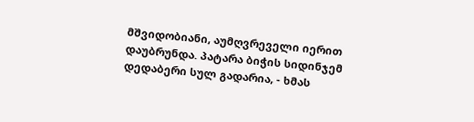მშვიდობიანი, აუმღვრეველი იერით დაუბრუნდა. პატარა ბიჭის სიდინჯემ დედაბერი სულ გადარია, - ხმას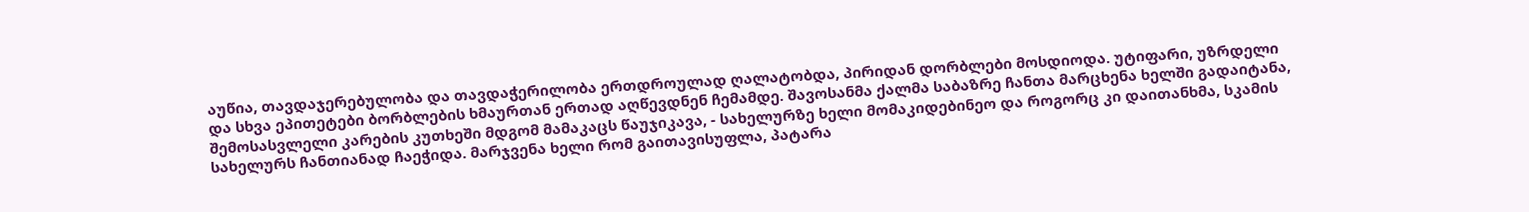აუწია, თავდაჯერებულობა და თავდაჭერილობა ერთდროულად ღალატობდა, პირიდან დორბლები მოსდიოდა. უტიფარი, უზრდელი და სხვა ეპითეტები ბორბლების ხმაურთან ერთად აღწევდნენ ჩემამდე. შავოსანმა ქალმა საბაზრე ჩანთა მარცხენა ხელში გადაიტანა, შემოსასვლელი კარების კუთხეში მდგომ მამაკაცს წაუჯიკავა, - სახელურზე ხელი მომაკიდებინეო და როგორც კი დაითანხმა, სკამის სახელურს ჩანთიანად ჩაეჭიდა. მარჯვენა ხელი რომ გაითავისუფლა, პატარა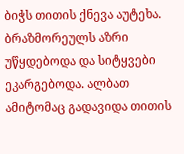ბიჭს თითის ქნევა აუტეხა. ბრაზმორეულს აზრი უწყდებოდა და სიტყვები ეკარგებოდა. ალბათ ამიტომაც გადავიდა თითის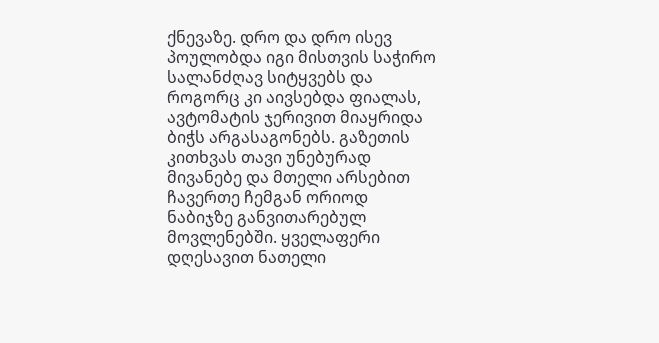ქნევაზე. დრო და დრო ისევ პოულობდა იგი მისთვის საჭირო სალანძღავ სიტყვებს და როგორც კი აივსებდა ფიალას, ავტომატის ჯერივით მიაყრიდა ბიჭს არგასაგონებს. გაზეთის კითხვას თავი უნებურად მივანებე და მთელი არსებით ჩავერთე ჩემგან ორიოდ ნაბიჯზე განვითარებულ მოვლენებში. ყველაფერი დღესავით ნათელი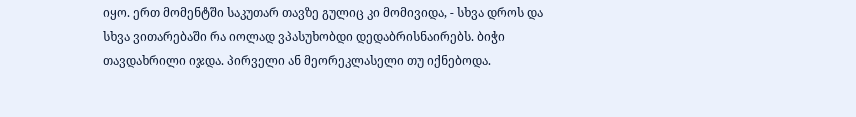იყო. ერთ მომენტში საკუთარ თავზე გულიც კი მომივიდა, - სხვა დროს და სხვა ვითარებაში რა იოლად ვპასუხობდი დედაბრისნაირებს. ბიჭი თავდახრილი იჯდა. პირველი ან მეორეკლასელი თუ იქნებოდა.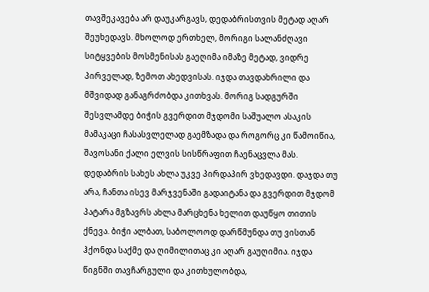თავშეკავება არ დაუკარგავს, დედაბრისთვის მეტად აღარ შეუხედავს. მხოლოდ ერთხელ, მორიგი სალანძღავი სიტყვების მოსმენისას გაეღიმა იმაზე მეტად, ვიდრე პირველად, ზემოთ ახედვისას. იჯდა თავდახრილი და მშვიდად განაგრძობდა კითხვას. მორიგ სადგურში შესვლამდე ბიჭის გვერდით მჯდომი საშუალო ასაკის მამაკაცი ჩასასვლელად გაემზადა და როგორც კი წამოიწია, შავოსანი ქალი ელვის სისწრაფით ჩაენაცვლა მას. დედაბრის სახეს ახლა უკვე პირდაპირ ვხედავდი. დაჯდა თუ არა, ჩანთა ისევ მარჯვენაში გადაიტანა და გვერდით მჯდომ პატარა მგზავრს ახლა მარცხენა ხელით დაუწყო თითის ქნევა. ბიჭი ალბათ, საბოლოოდ დარწმუნდა თუ ვისთან ჰქონდა საქმე და ღიმილითაც კი აღარ გაუღიმია. იჯდა წიგნში თავჩარგული და კითხულობდა,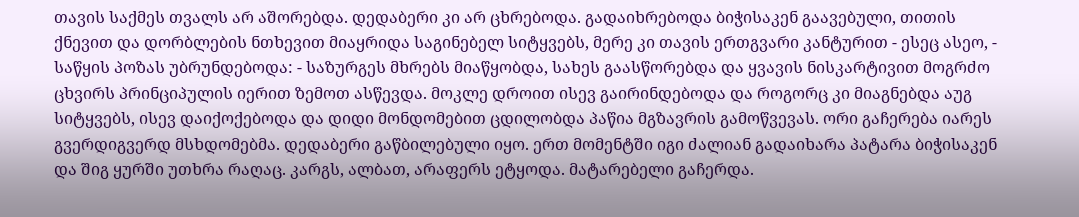თავის საქმეს თვალს არ აშორებდა. დედაბერი კი არ ცხრებოდა. გადაიხრებოდა ბიჭისაკენ გაავებული, თითის ქნევით და დორბლების ნთხევით მიაყრიდა საგინებელ სიტყვებს, მერე კი თავის ერთგვარი კანტურით - ესეც ასეო, - საწყის პოზას უბრუნდებოდა: - საზურგეს მხრებს მიაწყობდა, სახეს გაასწორებდა და ყვავის ნისკარტივით მოგრძო ცხვირს პრინციპულის იერით ზემოთ ასწევდა. მოკლე დროით ისევ გაირინდებოდა და როგორც კი მიაგნებდა აუგ სიტყვებს, ისევ დაიქოქებოდა და დიდი მონდომებით ცდილობდა პაწია მგზავრის გამოწვევას. ორი გაჩერება იარეს გვერდიგვერდ მსხდომებმა. დედაბერი გაწბილებული იყო. ერთ მომენტში იგი ძალიან გადაიხარა პატარა ბიჭისაკენ და შიგ ყურში უთხრა რაღაც. კარგს, ალბათ, არაფერს ეტყოდა. მატარებელი გაჩერდა.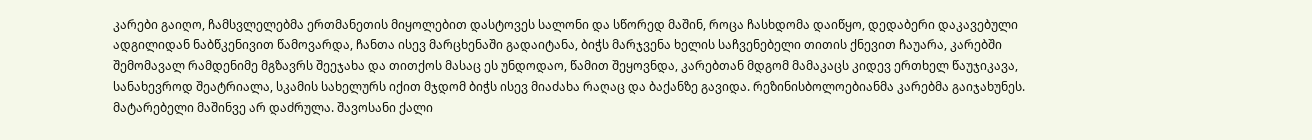კარები გაიღო, ჩამსვლელებმა ერთმანეთის მიყოლებით დასტოვეს სალონი და სწორედ მაშინ, როცა ჩასხდომა დაიწყო, დედაბერი დაკავებული ადგილიდან ნაბწკენივით წამოვარდა, ჩანთა ისევ მარცხენაში გადაიტანა, ბიჭს მარჯვენა ხელის საჩვენებელი თითის ქნევით ჩაუარა, კარებში შემომავალ რამდენიმე მგზავრს შეეჯახა და თითქოს მასაც ეს უნდოდაო, წამით შეყოვნდა, კარებთან მდგომ მამაკაცს კიდევ ერთხელ წაუჯიკავა, სანახევროდ შეატრიალა, სკამის სახელურს იქით მჯდომ ბიჭს ისევ მიაძახა რაღაც და ბაქანზე გავიდა. რეზინისბოლოებიანმა კარებმა გაიჯახუნეს. მატარებელი მაშინვე არ დაძრულა. შავოსანი ქალი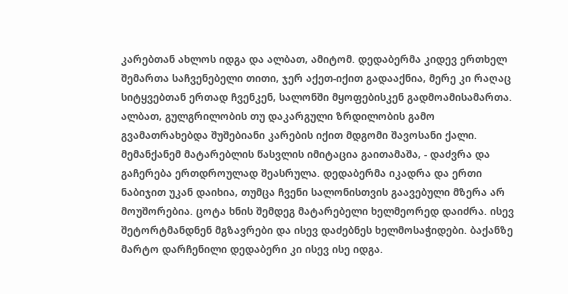კარებთან ახლოს იდგა და ალბათ, ამიტომ. დედაბერმა კიდევ ერთხელ შემართა საჩვენებელი თითი, ჯერ აქეთ-იქით გადააქნია, მერე კი რაღაც სიტყვებთან ერთად ჩვენკენ, სალონში მყოფებისკენ გადმოამისამართა. ალბათ, გულგრილობის თუ დაკარგული ზრდილობის გამო გვამათრახებდა შუშებიანი კარების იქით მდგომი შავოსანი ქალი. მემანქანემ მატარებლის წასვლის იმიტაცია გაითამაშა, - დაძვრა და გაჩერება ერთდროულად შეასრულა. დედაბერმა იკადრა და ერთი ნაბიჯით უკან დაიხია, თუმცა ჩვენი სალონისთვის გაავებული მზერა არ მოუშორებია. ცოტა ხნის შემდეგ მატარებელი ხელმეორედ დაიძრა. ისევ შეტორტმანდნენ მგზავრები და ისევ დაძებნეს ხელმოსაჭიდები. ბაქანზე მარტო დარჩენილი დედაბერი კი ისევ ისე იდგა.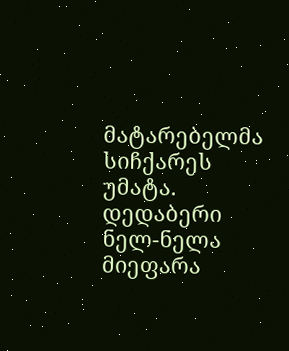მატარებელმა სიჩქარეს უმატა. დედაბერი ნელ-ნელა მიეფარა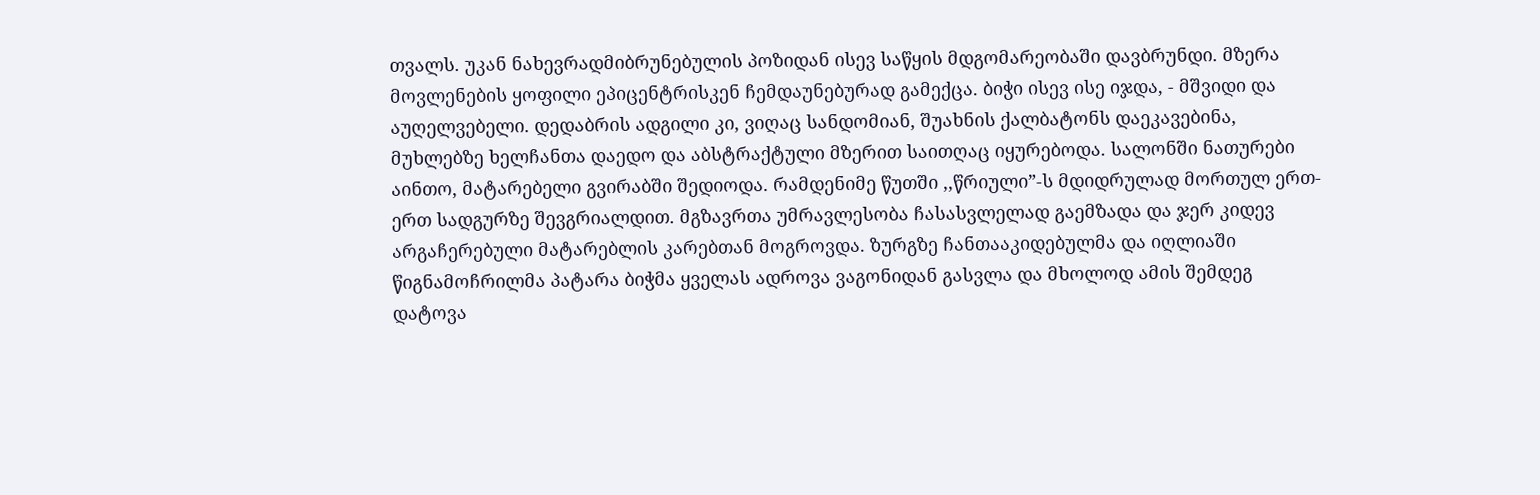თვალს. უკან ნახევრადმიბრუნებულის პოზიდან ისევ საწყის მდგომარეობაში დავბრუნდი. მზერა მოვლენების ყოფილი ეპიცენტრისკენ ჩემდაუნებურად გამექცა. ბიჭი ისევ ისე იჯდა, - მშვიდი და აუღელვებელი. დედაბრის ადგილი კი, ვიღაც სანდომიან, შუახნის ქალბატონს დაეკავებინა, მუხლებზე ხელჩანთა დაედო და აბსტრაქტული მზერით საითღაც იყურებოდა. სალონში ნათურები აინთო, მატარებელი გვირაბში შედიოდა. რამდენიმე წუთში ,,წრიული”-ს მდიდრულად მორთულ ერთ-ერთ სადგურზე შევგრიალდით. მგზავრთა უმრავლესობა ჩასასვლელად გაემზადა და ჯერ კიდევ არგაჩერებული მატარებლის კარებთან მოგროვდა. ზურგზე ჩანთააკიდებულმა და იღლიაში წიგნამოჩრილმა პატარა ბიჭმა ყველას ადროვა ვაგონიდან გასვლა და მხოლოდ ამის შემდეგ დატოვა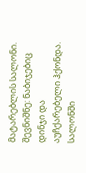მატარებლის სალონი. შევნიშნე: ნაბიჯებიც დინჯი და აუჩქარებელი ჰქონდა. სალონში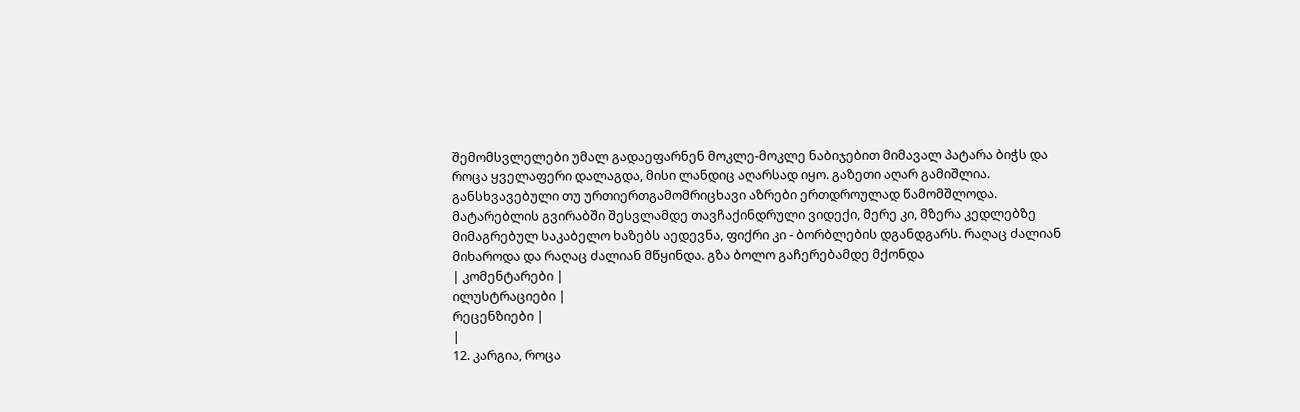შემომსვლელები უმალ გადაეფარნენ მოკლე-მოკლე ნაბიჯებით მიმავალ პატარა ბიჭს და როცა ყველაფერი დალაგდა, მისი ლანდიც აღარსად იყო. გაზეთი აღარ გამიშლია. განსხვავებული თუ ურთიერთგამომრიცხავი აზრები ერთდროულად წამომშლოდა. მატარებლის გვირაბში შესვლამდე თავჩაქინდრული ვიდექი, მერე კი, მზერა კედლებზე მიმაგრებულ საკაბელო ხაზებს აედევნა, ფიქრი კი - ბორბლების დგანდგარს. რაღაც ძალიან მიხაროდა და რაღაც ძალიან მწყინდა. გზა ბოლო გაჩერებამდე მქონდა
| კომენტარები |
ილუსტრაციები |
რეცენზიები |
|
12. კარგია, როცა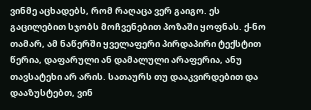ვინმე აცხადებს, რომ რაღაცა ვერ გაიგო. ეს გაცილებით სჯობს მოჩვენებით პოზაში ყოფნას. ქ-ნო თამარ, ამ ნაწერში ყველაფერი პირდაპირი ტექსტით წერია, დაფარული ან დამალული არაფერია, ანუ თავსატეხი არ არის. სათაურს თუ დააკვირდებით და დააზუსტებთ, ვინ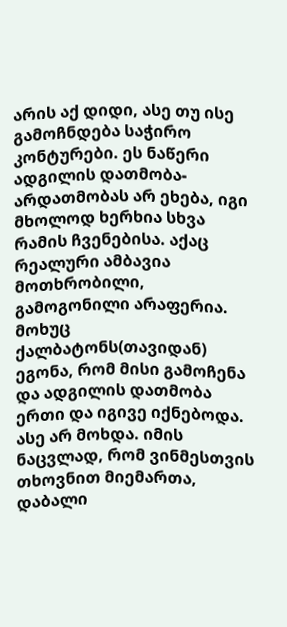არის აქ დიდი, ასე თუ ისე გამოჩნდება საჭირო კონტურები. ეს ნაწერი ადგილის დათმობა-არდათმობას არ ეხება, იგი მხოლოდ ხერხია სხვა რამის ჩვენებისა. აქაც რეალური ამბავია მოთხრობილი, გამოგონილი არაფერია. მოხუც ქალბატონს(თავიდან) ეგონა, რომ მისი გამოჩენა და ადგილის დათმობა ერთი და იგივე იქნებოდა. ასე არ მოხდა. იმის ნაცვლად, რომ ვინმესთვის თხოვნით მიემართა, დაბალი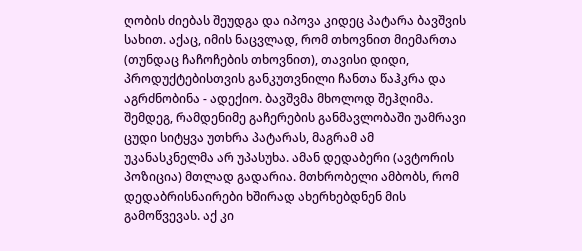ღობის ძიებას შეუდგა და იპოვა კიდეც პატარა ბავშვის სახით. აქაც, იმის ნაცვლად, რომ თხოვნით მიემართა (თუნდაც ჩაჩოჩების თხოვნით), თავისი დიდი, პროდუქტებისთვის განკუთვნილი ჩანთა წაჰკრა და აგრძნობინა - ადექიო. ბავშვმა მხოლოდ შეჰღიმა. შემდეგ, რამდენიმე გაჩერების განმავლობაში უამრავი ცუდი სიტყვა უთხრა პატარას, მაგრამ ამ უკანასკნელმა არ უპასუხა. ამან დედაბერი (ავტორის პოზიცია) მთლად გადარია. მთხრობელი ამბობს, რომ დედაბრისნაირები ხშირად ახერხებდნენ მის გამოწვევას. აქ კი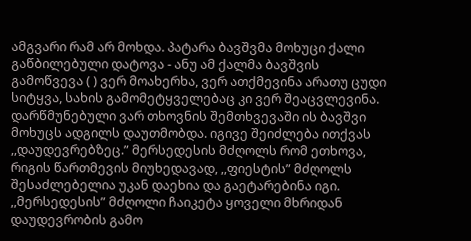ამგვარი რამ არ მოხდა. პატარა ბავშვმა მოხუცი ქალი გაწბილებული დატოვა - ანუ ამ ქალმა ბავშვის გამოწვევა ( ) ვერ მოახერხა, ვერ ათქმევინა არათუ ცუდი სიტყვა, სახის გამომეტყველებაც კი ვერ შეაცვლევინა. დარწმუნებული ვარ თხოვნის შემთხვევაში ის ბავშვი მოხუცს ადგილს დაუთმობდა. იგივე შეიძლება ითქვას ,,დაუდევრებზეც.” მერსედესის მძღოლს რომ ეთხოვა, რიგის წართმევის მიუხედავად, ,,ფიესტის” მძღოლს შესაძლებელია უკან დაეხია და გაეტარებინა იგი. ,,მერსედესის” მძღოლი ჩაიკეტა ყოველი მხრიდან დაუდევრობის გამო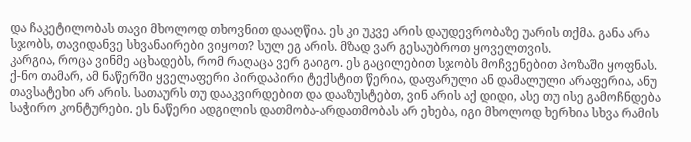და ჩაკეტილობას თავი მხოლოდ თხოვნით დააღწია. ეს კი უკვე არის დაუდევრობაზე უარის თქმა. განა არა სჯობს, თავიდანვე სხვანაირები ვიყოთ? სულ ეგ არის. მზად ვარ გესაუბროთ ყოველთვის.
კარგია, როცა ვინმე აცხადებს, რომ რაღაცა ვერ გაიგო. ეს გაცილებით სჯობს მოჩვენებით პოზაში ყოფნას. ქ-ნო თამარ, ამ ნაწერში ყველაფერი პირდაპირი ტექსტით წერია, დაფარული ან დამალული არაფერია, ანუ თავსატეხი არ არის. სათაურს თუ დააკვირდებით და დააზუსტებთ, ვინ არის აქ დიდი, ასე თუ ისე გამოჩნდება საჭირო კონტურები. ეს ნაწერი ადგილის დათმობა-არდათმობას არ ეხება, იგი მხოლოდ ხერხია სხვა რამის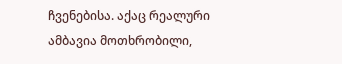ჩვენებისა. აქაც რეალური ამბავია მოთხრობილი,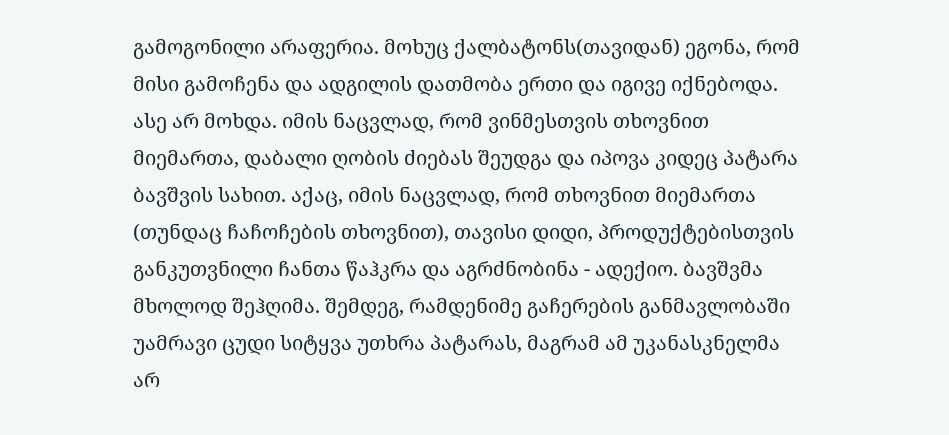გამოგონილი არაფერია. მოხუც ქალბატონს(თავიდან) ეგონა, რომ მისი გამოჩენა და ადგილის დათმობა ერთი და იგივე იქნებოდა. ასე არ მოხდა. იმის ნაცვლად, რომ ვინმესთვის თხოვნით მიემართა, დაბალი ღობის ძიებას შეუდგა და იპოვა კიდეც პატარა ბავშვის სახით. აქაც, იმის ნაცვლად, რომ თხოვნით მიემართა (თუნდაც ჩაჩოჩების თხოვნით), თავისი დიდი, პროდუქტებისთვის განკუთვნილი ჩანთა წაჰკრა და აგრძნობინა - ადექიო. ბავშვმა მხოლოდ შეჰღიმა. შემდეგ, რამდენიმე გაჩერების განმავლობაში უამრავი ცუდი სიტყვა უთხრა პატარას, მაგრამ ამ უკანასკნელმა არ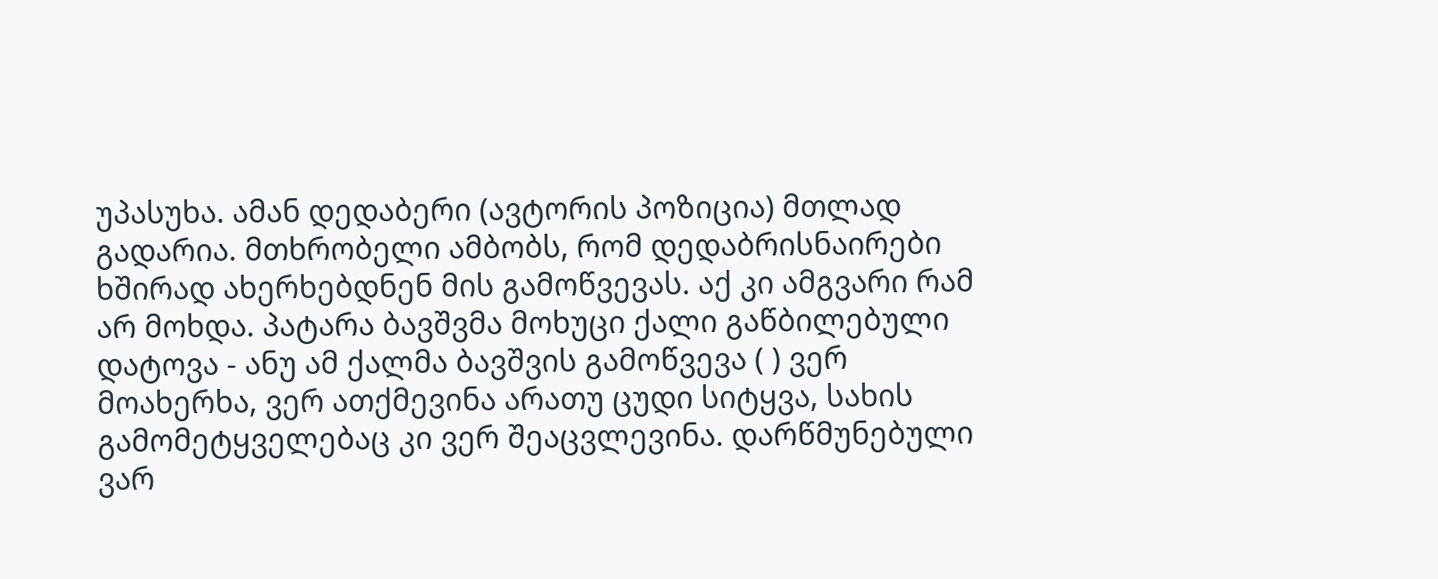უპასუხა. ამან დედაბერი (ავტორის პოზიცია) მთლად გადარია. მთხრობელი ამბობს, რომ დედაბრისნაირები ხშირად ახერხებდნენ მის გამოწვევას. აქ კი ამგვარი რამ არ მოხდა. პატარა ბავშვმა მოხუცი ქალი გაწბილებული დატოვა - ანუ ამ ქალმა ბავშვის გამოწვევა ( ) ვერ მოახერხა, ვერ ათქმევინა არათუ ცუდი სიტყვა, სახის გამომეტყველებაც კი ვერ შეაცვლევინა. დარწმუნებული ვარ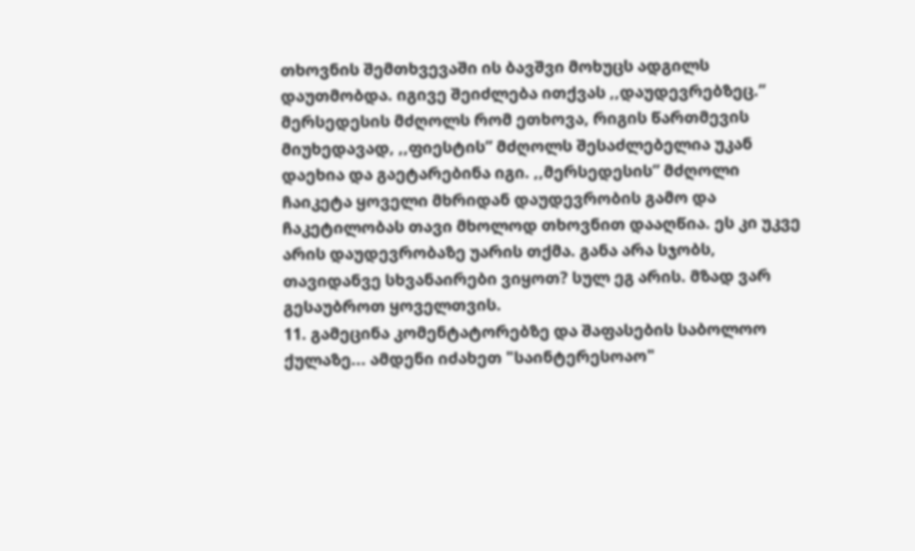თხოვნის შემთხვევაში ის ბავშვი მოხუცს ადგილს დაუთმობდა. იგივე შეიძლება ითქვას ,,დაუდევრებზეც.” მერსედესის მძღოლს რომ ეთხოვა, რიგის წართმევის მიუხედავად, ,,ფიესტის” მძღოლს შესაძლებელია უკან დაეხია და გაეტარებინა იგი. ,,მერსედესის” მძღოლი ჩაიკეტა ყოველი მხრიდან დაუდევრობის გამო და ჩაკეტილობას თავი მხოლოდ თხოვნით დააღწია. ეს კი უკვე არის დაუდევრობაზე უარის თქმა. განა არა სჯობს, თავიდანვე სხვანაირები ვიყოთ? სულ ეგ არის. მზად ვარ გესაუბროთ ყოველთვის.
11. გამეცინა კომენტატორებზე და შაფასების საბოლოო ქულაზე... ამდენი იძახეთ "საინტერესოაო"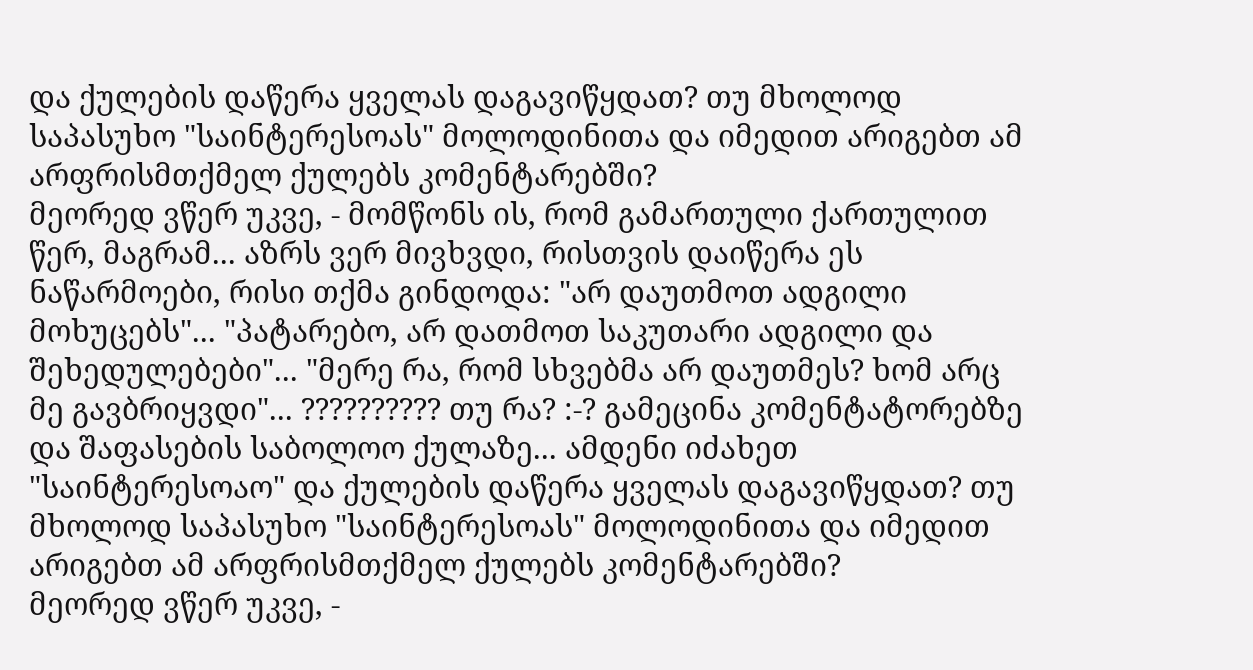და ქულების დაწერა ყველას დაგავიწყდათ? თუ მხოლოდ საპასუხო "საინტერესოას" მოლოდინითა და იმედით არიგებთ ამ არფრისმთქმელ ქულებს კომენტარებში?
მეორედ ვწერ უკვე, - მომწონს ის, რომ გამართული ქართულით წერ, მაგრამ... აზრს ვერ მივხვდი, რისთვის დაიწერა ეს ნაწარმოები, რისი თქმა გინდოდა: "არ დაუთმოთ ადგილი მოხუცებს"... "პატარებო, არ დათმოთ საკუთარი ადგილი და შეხედულებები"... "მერე რა, რომ სხვებმა არ დაუთმეს? ხომ არც მე გავბრიყვდი"... ?????????? თუ რა? :-? გამეცინა კომენტატორებზე და შაფასების საბოლოო ქულაზე... ამდენი იძახეთ "საინტერესოაო" და ქულების დაწერა ყველას დაგავიწყდათ? თუ მხოლოდ საპასუხო "საინტერესოას" მოლოდინითა და იმედით არიგებთ ამ არფრისმთქმელ ქულებს კომენტარებში?
მეორედ ვწერ უკვე, -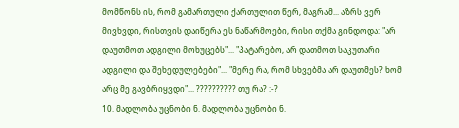მომწონს ის, რომ გამართული ქართულით წერ, მაგრამ... აზრს ვერ მივხვდი, რისთვის დაიწერა ეს ნაწარმოები, რისი თქმა გინდოდა: "არ დაუთმოთ ადგილი მოხუცებს"... "პატარებო, არ დათმოთ საკუთარი ადგილი და შეხედულებები"... "მერე რა, რომ სხვებმა არ დაუთმეს? ხომ არც მე გავბრიყვდი"... ?????????? თუ რა? :-?
10. მადლობა უცნობი ნ. მადლობა უცნობი ნ.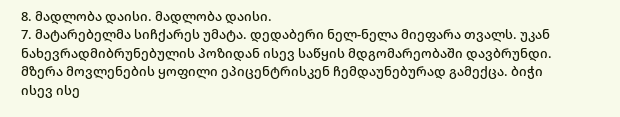8. მადლობა დაისი. მადლობა დაისი.
7. მატარებელმა სიჩქარეს უმატა. დედაბერი ნელ-ნელა მიეფარა თვალს. უკან ნახევრადმიბრუნებულის პოზიდან ისევ საწყის მდგომარეობაში დავბრუნდი. მზერა მოვლენების ყოფილი ეპიცენტრისკენ ჩემდაუნებურად გამექცა. ბიჭი ისევ ისე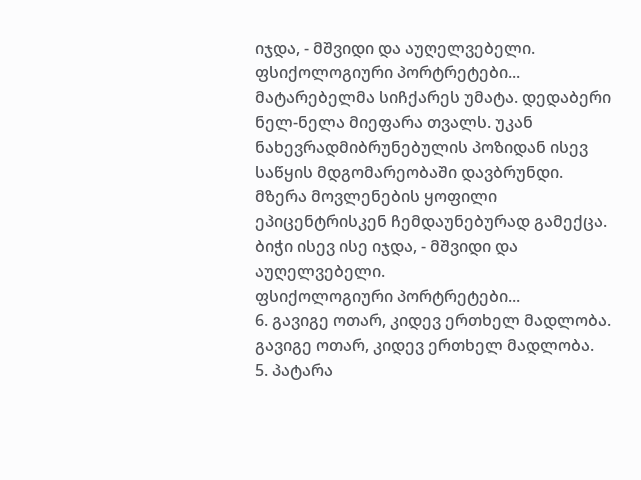იჯდა, - მშვიდი და აუღელვებელი.
ფსიქოლოგიური პორტრეტები... მატარებელმა სიჩქარეს უმატა. დედაბერი ნელ-ნელა მიეფარა თვალს. უკან ნახევრადმიბრუნებულის პოზიდან ისევ საწყის მდგომარეობაში დავბრუნდი. მზერა მოვლენების ყოფილი ეპიცენტრისკენ ჩემდაუნებურად გამექცა. ბიჭი ისევ ისე იჯდა, - მშვიდი და აუღელვებელი.
ფსიქოლოგიური პორტრეტები...
6. გავიგე ოთარ, კიდევ ერთხელ მადლობა. გავიგე ოთარ, კიდევ ერთხელ მადლობა.
5. პატარა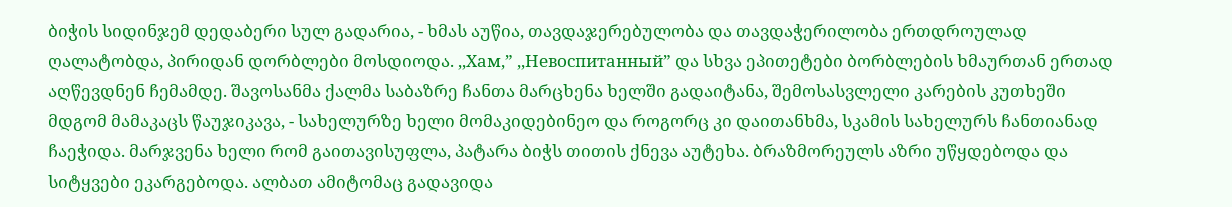ბიჭის სიდინჯემ დედაბერი სულ გადარია, - ხმას აუწია, თავდაჯერებულობა და თავდაჭერილობა ერთდროულად ღალატობდა, პირიდან დორბლები მოსდიოდა. ,,Хам,” ,,Невоспитанный” და სხვა ეპითეტები ბორბლების ხმაურთან ერთად აღწევდნენ ჩემამდე. შავოსანმა ქალმა საბაზრე ჩანთა მარცხენა ხელში გადაიტანა, შემოსასვლელი კარების კუთხეში მდგომ მამაკაცს წაუჯიკავა, - სახელურზე ხელი მომაკიდებინეო და როგორც კი დაითანხმა, სკამის სახელურს ჩანთიანად ჩაეჭიდა. მარჯვენა ხელი რომ გაითავისუფლა, პატარა ბიჭს თითის ქნევა აუტეხა. ბრაზმორეულს აზრი უწყდებოდა და სიტყვები ეკარგებოდა. ალბათ ამიტომაც გადავიდა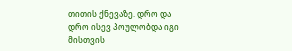თითის ქნევაზე. დრო და დრო ისევ პოულობდა იგი მისთვის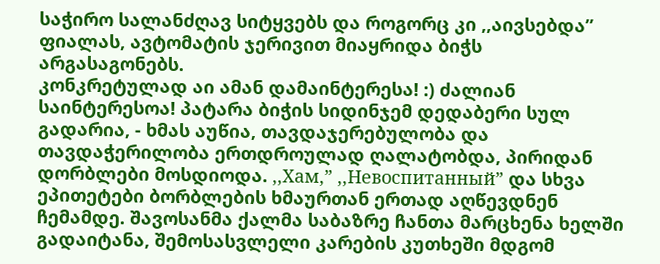საჭირო სალანძღავ სიტყვებს და როგორც კი ,,აივსებდა” ფიალას, ავტომატის ჯერივით მიაყრიდა ბიჭს არგასაგონებს.
კონკრეტულად აი ამან დამაინტერესა! :) ძალიან საინტერესოა! პატარა ბიჭის სიდინჯემ დედაბერი სულ გადარია, - ხმას აუწია, თავდაჯერებულობა და თავდაჭერილობა ერთდროულად ღალატობდა, პირიდან დორბლები მოსდიოდა. ,,Хам,” ,,Невоспитанный” და სხვა ეპითეტები ბორბლების ხმაურთან ერთად აღწევდნენ ჩემამდე. შავოსანმა ქალმა საბაზრე ჩანთა მარცხენა ხელში გადაიტანა, შემოსასვლელი კარების კუთხეში მდგომ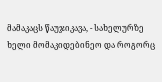მამაკაცს წაუჯიკავა, - სახელურზე ხელი მომაკიდებინეო და როგორც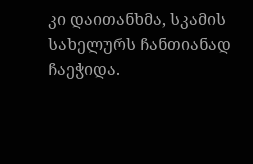კი დაითანხმა, სკამის სახელურს ჩანთიანად ჩაეჭიდა.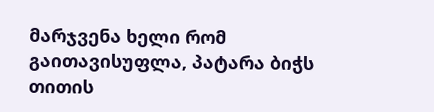მარჯვენა ხელი რომ გაითავისუფლა, პატარა ბიჭს თითის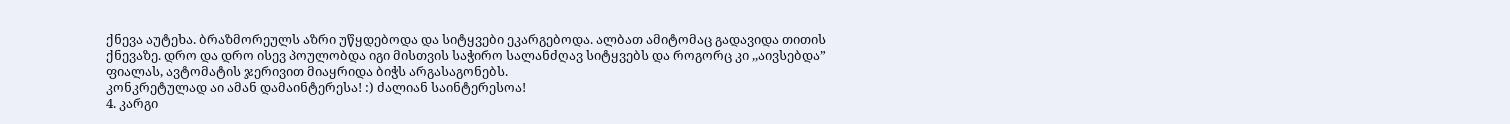ქნევა აუტეხა. ბრაზმორეულს აზრი უწყდებოდა და სიტყვები ეკარგებოდა. ალბათ ამიტომაც გადავიდა თითის ქნევაზე. დრო და დრო ისევ პოულობდა იგი მისთვის საჭირო სალანძღავ სიტყვებს და როგორც კი ,,აივსებდა” ფიალას, ავტომატის ჯერივით მიაყრიდა ბიჭს არგასაგონებს.
კონკრეტულად აი ამან დამაინტერესა! :) ძალიან საინტერესოა!
4. კარგი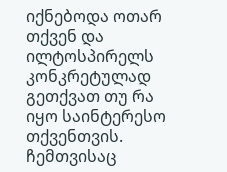იქნებოდა ოთარ თქვენ და ილტოსპირელს კონკრეტულად გეთქვათ თუ რა იყო საინტერესო თქვენთვის. ჩემთვისაც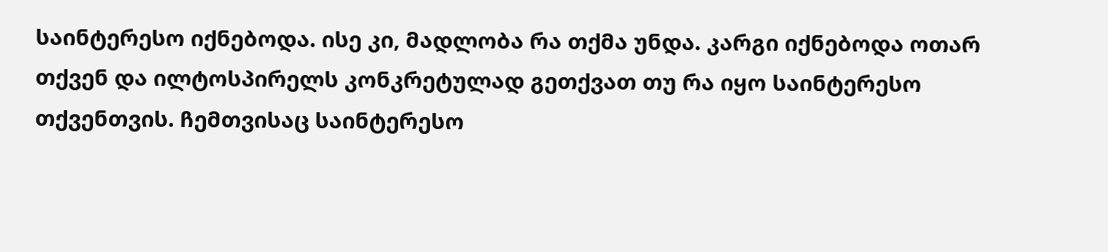საინტერესო იქნებოდა. ისე კი, მადლობა რა თქმა უნდა. კარგი იქნებოდა ოთარ თქვენ და ილტოსპირელს კონკრეტულად გეთქვათ თუ რა იყო საინტერესო თქვენთვის. ჩემთვისაც საინტერესო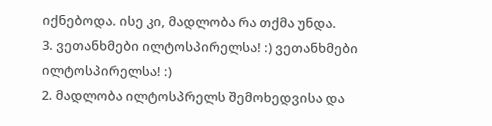იქნებოდა. ისე კი, მადლობა რა თქმა უნდა.
3. ვეთანხმები ილტოსპირელსა! :) ვეთანხმები ილტოსპირელსა! :)
2. მადლობა ილტოსპრელს შემოხედვისა და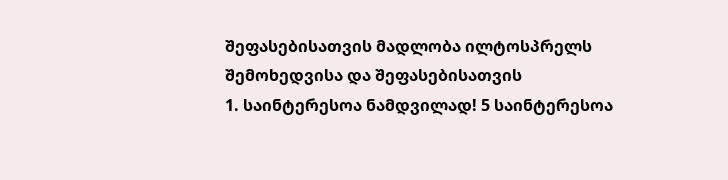შეფასებისათვის მადლობა ილტოსპრელს შემოხედვისა და შეფასებისათვის
1. საინტერესოა ნამდვილად! 5 საინტერესოა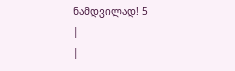ნამდვილად! 5
|
|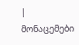| მონაცემები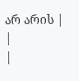არ არის |
|
|